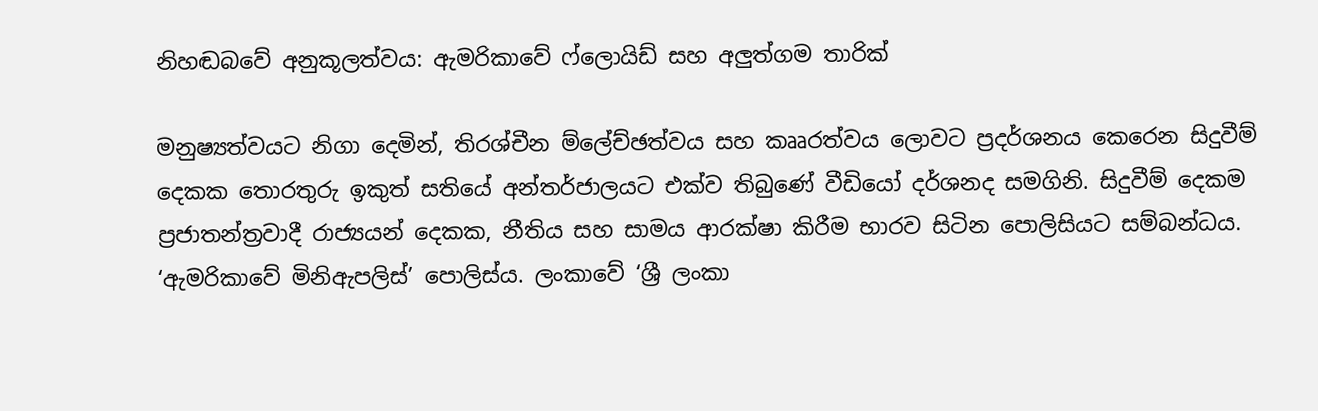නිහඬබවේ අනුකූලත්වය: ඇමරිකාවේ ෆ්ලොයිඩ් සහ අලුත්ගම තාරික්

මනුෂ්‍යත්වයට නිගා දෙමින්, තිරශ්චීන ම්ලේච්ඡත්වය සහ කෲරත්වය ලොවට ප්‍රදර්ශනය කෙරෙන සිදුවීම් දෙකක තොරතුරු ඉකුත් සතියේ අන්තර්ජාලයට එක්ව තිබුණේ වීඩියෝ දර්ශනද සමගිනි. සිදුවීම් දෙකම ප්‍රජාතන්ත්‍රවාදී රාජ්‍යයන් දෙකක, නීතිය සහ සාමය ආරක්ෂා කිරීම භාරව සිටින පොලිසියට සම්බන්ධය. ‘ඇමරිකාවේ මිනිඇපලිස්’ පොලිස්ය. ලංකාවේ ‘ශ්‍රී ලංකා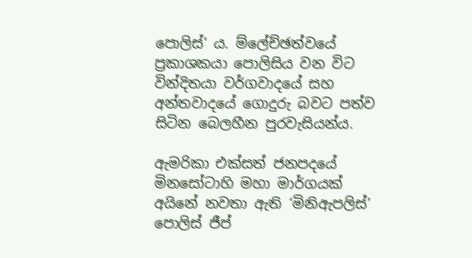පොලිස්’ ය. ම්ලේච්ඡත්වයේ ප්‍රකාශකයා පොලිසිය වන විට වින්දිතයා වර්ගවාදයේ සහ අන්තවාදයේ ගොදුරු බවට පත්ව සිටින බෙලහීන පුරවැසියන්ය.

ඇමරිකා එක්සත් ජනපදයේ මිනසෝටාහි මහා මාර්ගයක් අයිනේ නවතා ඇති ‘මිනිඇපලිස්’ පොලිස් ජීප්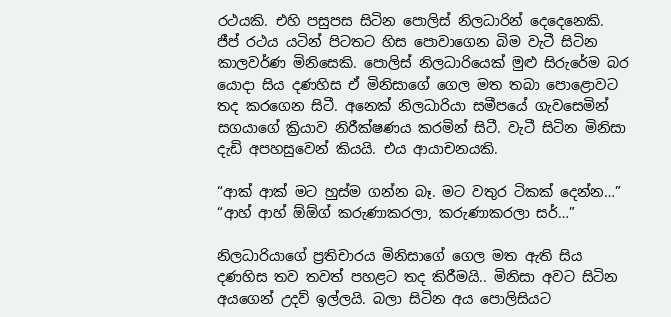රථයකි. එහි පසුපස සිටින පොලිස් නිලධාරින් දෙදෙනෙකි. ජීප් රථය යටින් පිටතට හිස පොවාගෙන බිම වැටී සිටින කාලවර්ණ මිනිසෙකි. පොලිස් නිලධාරියෙක් මුළු සිරුරේම බර යොදා සිය දණහිස ඒ මිනිසාගේ ගෙල මත තබා පොළොවට තද කරගෙන සිටී. අනෙක් නිලධාරියා සමීපයේ ගැවසෙමින් සගයාගේ ක්‍රියාව නිරීක්ෂණය කරමින් සිටී. වැටී සිටින මිනිසා දැඩි අපහසුවෙන් කියයි. එය ආයාචනයකි.

“ආක් ආක් මට හුස්ම ගන්න බෑ. මට වතුර ටිකක් දෙන්න…”
“ආහ් ආහ් ඕඕග් කරුණාකරලා, කරුණාකරලා සර්…”

නිලධාරියාගේ ප්‍රතිචාරය මිනිසාගේ ගෙල මත ඇති සිය දණහිස තව තවත් පහළට තද කිරීමයි.. මිනිසා අවට සිටින අයගෙන් උදව් ඉල්ලයි. බලා සිටින අය පොලිසියට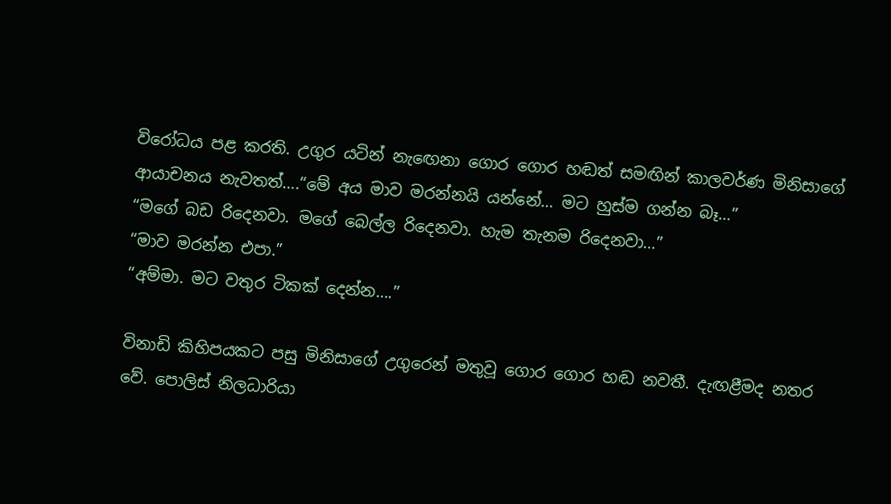විරෝධය පළ කරති. උගුර යටින් නැඟෙනා ගොර ගොර හඬත් සමඟින් කාලවර්ණ මිනිසාගේ ආයාචනය නැවතත්….“මේ අය මාව මරන්නයි යන්නේ… මට හුස්ම ගන්න බෑ…”
“මගේ බඩ රිදෙනවා. මගේ බෙල්ල රිදෙනවා. හැම තැනම රිදෙනවා…”
“මාව මරන්න එපා.”
“අම්මා. මට වතුර ටිකක් දෙන්න….”

විනාඩි කිහිපයකට පසු මිනිසාගේ උගුරෙන් මතුවූ ගොර ගොර හඬ නවතී. දැඟළීමද නතර වේ. පොලිස් නිලධාරියා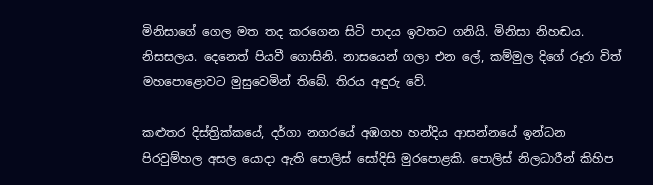මිනිසාගේ ගෙල මත තද කරගෙන සිටි පාදය ඉවතට ගනියි. මිනිසා නිහඬය. නිසසලය. දෙනෙත් පියවී ගොසිනි. නාසයෙන් ගලා එන ලේ, කම්මුල දිගේ රූරා විත් මහපොළොවට මුසුවෙමින් තිබේ. තිරය අඳුරු වේ.

කළුතර දිස්ත්‍රික්කයේ, දර්ගා නගරයේ අඹගහ හන්දිය ආසන්නයේ ඉන්ධන පිරවුම්හල අසල යොදා ඇති පොලිස් සෝදිසි මුරපොළකි. පොලිස් නිලධාරීන් කිහිප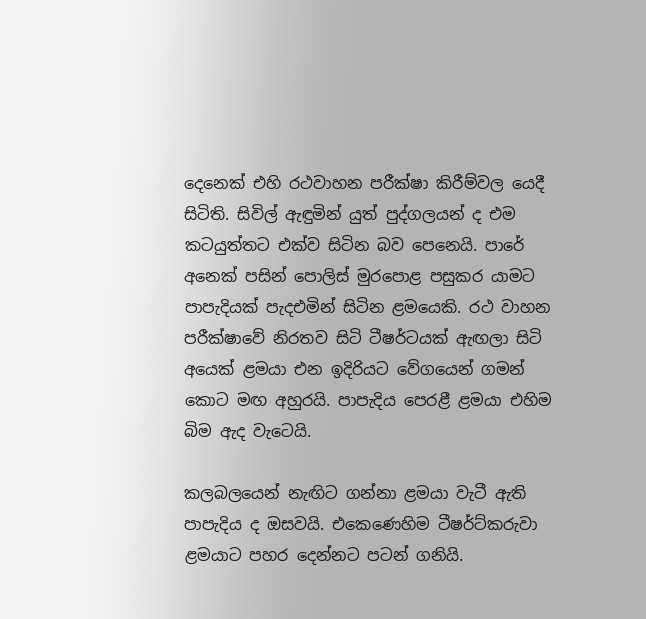දෙනෙක් එහි රථවාහන පරීක්ෂා කිරීම්වල යෙදී සිටිති. සිවිල් ඇඳුමින් යුත් පුද්ගලයන් ද එම කටයුත්තට එක්ව සිටින බව පෙනෙයි. පාරේ අනෙක් පසින් පොලිස් මුරපොළ පසුකර යාමට පාපැදියක් පැදඑමින් සිටින ළමයෙකි. රථ වාහන පරීක්ෂාවේ නිරතව සිටි ටීෂර්ටයක් ඇඟලා සිටි අයෙක් ළමයා එන ඉදිරියට වේගයෙන් ගමන් කොට මඟ අහුරයි. පාපැදිය පෙරළී ළමයා එහිම බිම ඇද වැටෙයි.

කලබලයෙන් නැඟිට ගන්නා ළමයා වැටී ඇති පාපැදිය ද ඔසවයි. එකෙණෙහිම ටීෂර්ට්කරුවා ළමයාට පහර දෙන්නට පටන් ගනියි.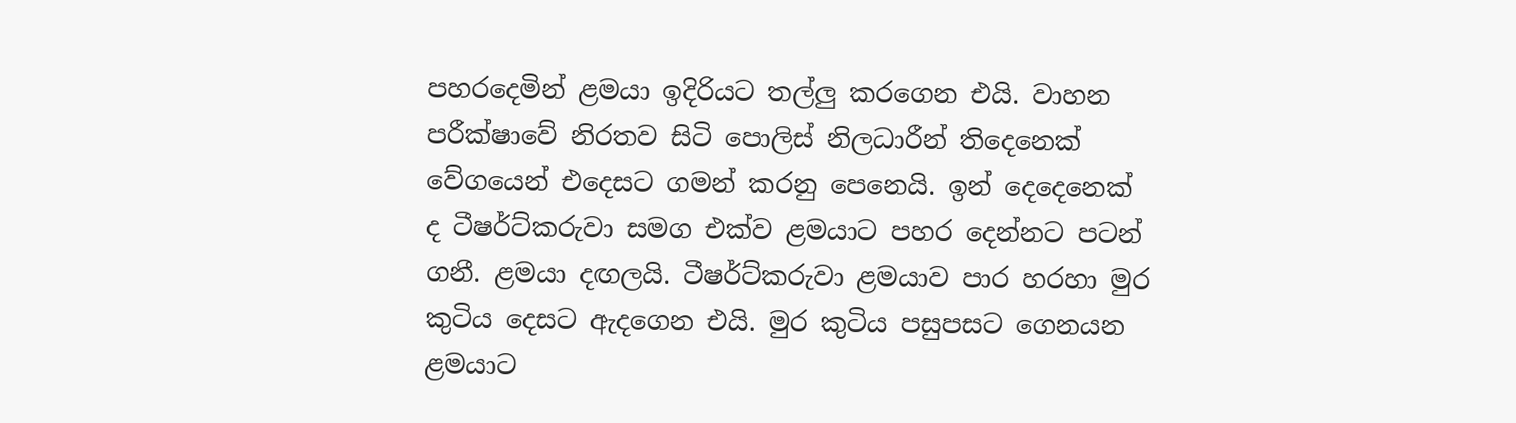පහරදෙමින් ළමයා ඉදිරියට තල්ලු කරගෙන එයි. වාහන පරීක්ෂාවේ නිරතව සිටි පොලිස් නිලධාරීන් තිදෙනෙක් වේගයෙන් එදෙසට ගමන් කරනු පෙනෙයි. ඉන් දෙදෙනෙක් ද ටීෂර්ට්කරුවා සමග එක්ව ළමයාට පහර දෙන්නට පටන් ගනී. ළමයා දඟලයි. ටීෂර්ට්කරුවා ළමයාව පාර හරහා මුර කුටිය දෙසට ඇදගෙන එයි. මුර කුටිය පසුපසට ගෙනයන ළමයාට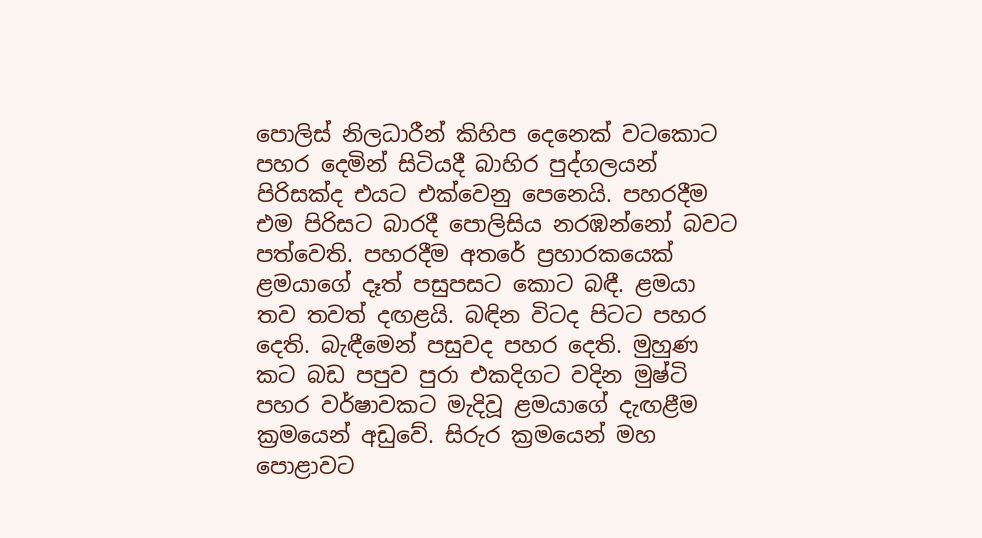පොලිස් නිලධාරීන් කිහිප දෙනෙක් වටකොට පහර දෙමින් සිටියදී බාහිර පුද්ගලයන් පිරිසක්ද එයට එක්වෙනු පෙනෙයි. පහරදීම එම පිරිසට බාරදී පොලිසිය නරඹන්නෝ බවට පත්වෙති. පහරදීම අතරේ ප්‍රහාරකයෙක් ළමයාගේ දෑත් පසුපසට කොට බඳී. ළමයා තව තවත් දඟළයි. බඳින විටද පිටට පහර දෙති. බැඳීමෙන් පසුවද පහර දෙති. මුහුණ කට බඩ පපුව පුරා එකදිගට වදින මුෂ්ටි පහර වර්ෂාවකට මැදිවූ ළමයාගේ දැඟළීම ක්‍රමයෙන් අඩුවේ. සිරුර ක්‍රමයෙන් මහ පොළාවට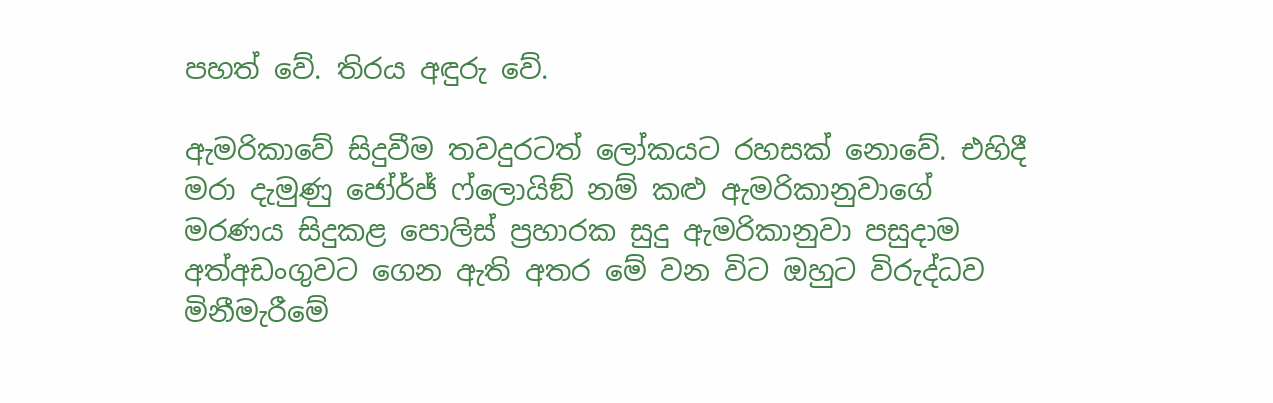පහත් වේ. තිරය අඳුරු වේ.

ඇමරිකාවේ සිදුවීම තවදුරටත් ලෝකයට රහසක් නොවේ. එහිදී මරා දැමුණු ජෝර්ජ් ෆ්ලොයිඞ් නම් කළු ඇමරිකානුවාගේ මරණය සිදුකළ පොලිස් ප්‍රහාරක සුදු ඇමරිකානුවා පසුදාම අත්අඩංගුවට ගෙන ඇති අතර මේ වන විට ඔහුට විරුද්ධව මිනීමැරීමේ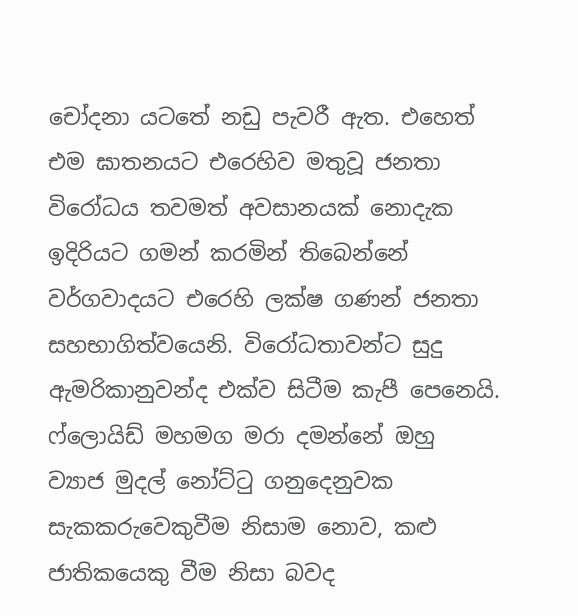චෝදනා යටතේ නඩු පැවරී ඇත. එහෙත් එම ඝාතනයට එරෙහිව මතුවූ ජනතා විරෝධය තවමත් අවසානයක් නොදැක ඉදිරියට ගමන් කරමින් තිබෙන්නේ වර්ගවාදයට එරෙහි ලක්ෂ ගණන් ජනතා සහභාගිත්වයෙනි. විරෝධතාවන්ට සුදු ඇමරිකානුවන්ද එක්ව සිටීම කැපී පෙනෙයි. ෆ්ලොයිඩ් මහමග මරා දමන්නේ ඔහු ව්‍යාජ මුදල් නෝට්ටු ගනුදෙනුවක සැකකරුවෙකුවීම නිසාම නොව, කළු ජාතිකයෙකු වීම නිසා බවද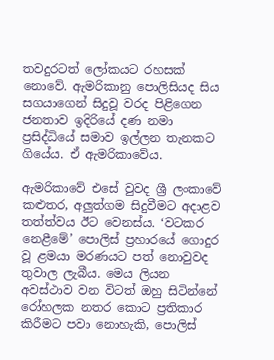තවදුරටත් ලෝකයට රහසක් නොවේ. ඇමරිකානු පොලිසියද සිය සගයාගෙන් සිදුවූ වරද පිළිගෙන ජනතාව ඉදිරියේ දණ නමා ප්‍රසිද්ධියේ සමාව ඉල්ලන තැනකට ගියේය. ඒ ඇමරිකාවේය.

ඇමරිකාවේ එසේ වුවද ශ්‍රී ලංකාවේ කළුතර, අලුත්ගම සිදුවීමට අදාළව තත්ත්වය ඊට වෙනස්ය. ‘වටකර නෙළීමේ’ පොලිස් ප්‍රහාරයේ ගොදුර වූ ළමයා මරණයට පත් නොවුවද තුවාල ලැබීය. මෙය ලියන අවස්ථාව වන විටත් ඔහු සිටින්නේ රෝහලක නතර කොට ප්‍රතිකාර කිරීමට පවා නොහැකි, පොලිස්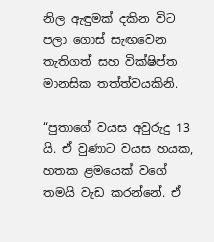නිල ඇඳුමක් දකින විට පලා ගොස් සැඟවෙන තැතිගත් සහ වික්ෂිප්ත මානසික තත්ත්වයකිනි.

“පුතාගේ වයස අවුරුදු 13 යි. ඒ වුණාට වයස හයක, හතක ළමයෙක් වගේ තමයි වැඩ කරන්නේ. ඒ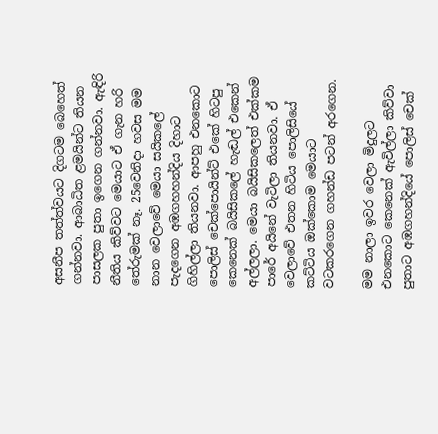අසනීප තත්ත්වයට දිගටම බෙහෙත් ගන්නවා. ආබාධිත ළමයින්ට තියන පාසලක පුතා ඉගෙන ගන්නවා. ඇඳිරි නීතිය කිව්වට මෙයාට ඒ ගැන හරි තේරුමක් නෑ. 25වෙනිදා හවස මම නාන වෙලාවේ මෙයා සයිකලේ පැදගෙන අඹගහහන්දිය දිහාට ගිහිල්ලා තියනවා. ආපහු එනකොට පොලිස් චෙක්පොයින්ට් එකේ හිටපු කෙනෙක් බයිසිකලේ හැඬල් එකෙන් අල්ලලා. මෙයා බයිසිකලෙත් එක්කම පාරේ අයිනේ වැටිලා තියනවා. ඒ වෙලාවේ එතන හිටිය පොලිසියේ කට්ටිය ඔක්කොම මෙයාට වටකරගෙන ගහන්ඩ පටන් අරගෙන.

මම නාලා ඉවර වෙලා මිදුලට එනකොට කෙනෙක් ඇවිල්ලා කිව්වා පුතාට අඹගහන්දියේ පොලිස් චෙක්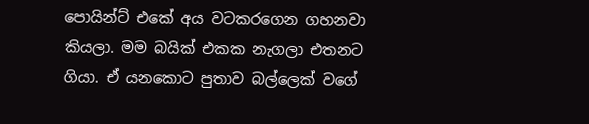පොයින්ට් එකේ අය වටකරගෙන ගහනවා කියලා. මම බයික් එකක නැගලා එතනට ගියා. ඒ යනකොට පුතාව බල්ලෙක් වගේ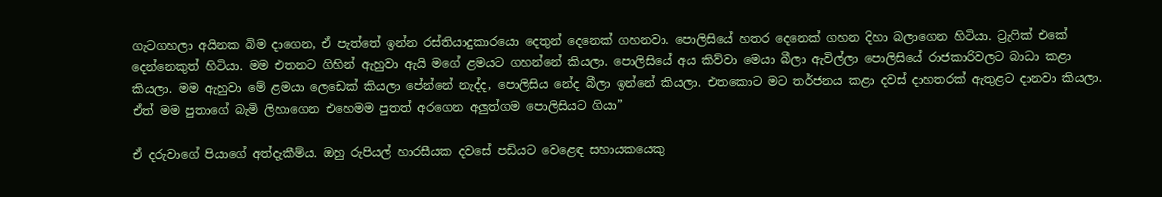ගැටගහලා අයිනක බිම දාගෙන, ඒ පැත්තේ ඉන්න රස්තියාදුකාරයො දෙතුන් දෙනෙක් ගහනවා. පොලිසියේ හතර දෙනෙක් ගහන දිහා බලාගෙන හිටියා. ට්‍රැෆික් එකේ දෙන්නෙකුත් හිටියා. මම එතනට ගිහින් ඇහුවා ඇයි මගේ ළමයට ගහන්නේ කියලා. පොලිසියේ අය කිව්වා මෙයා බීලා ඇවිල්ලා පොලිසියේ රාජකාරිවලට බාධා කළා කියලා. මම ඇහුවා මේ ළමයා ලෙඩෙක් කියලා පේන්නේ නැද්ද, පොලිසිය නේද බීලා ඉන්නේ කියලා. එතකොට මට තර්ජනය කළා දවස් දාහතරක් ඇතුළට දානවා කියලා. ඒත් මම පුතාගේ බැමි ලිහාගෙන එහෙමම පුතත් අරගෙන අලුත්ගම පොලිසියට ගියා”

ඒ දරුවාගේ පියාගේ අත්දැකීම්ය. ඔහු රුපියල් හාරසීයක දවසේ පඩියට වෙළෙඳ සහායකයෙකු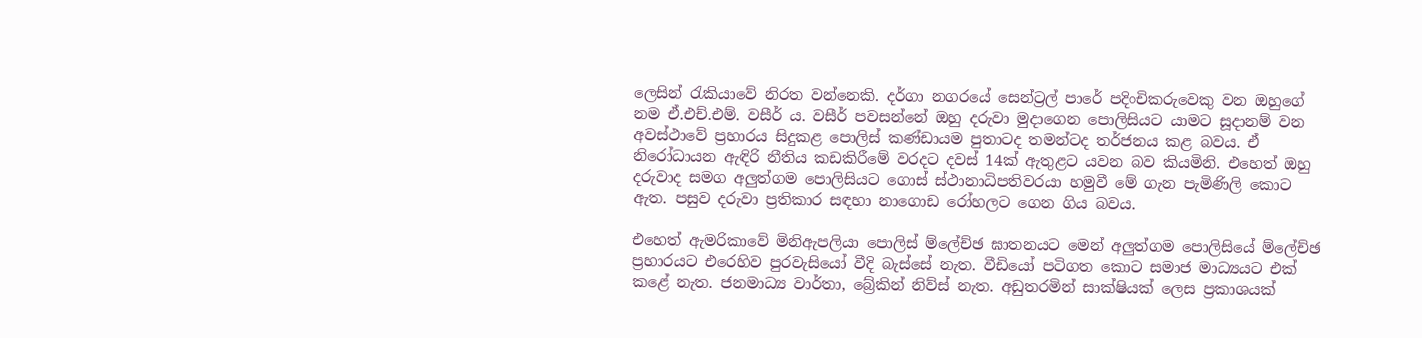ලෙසින් රැකියාවේ නිරත වන්නෙකි. දර්ගා නගරයේ සෙන්ට්‍රල් පාරේ පදිංචිකරුවෙකු වන ඔහුගේ නම ඒ.එච්.එම්. වසීර් ය. වසීර් පවසන්නේ ඔහු දරුවා මුදාගෙන පොලිසියට යාමට සූදානම් වන අවස්ථාවේ ප්‍රහාරය සිදුකළ පොලිස් කණ්ඩායම පුතාටද තමන්ටද තර්ජනය කළ බවය. ඒ නිරෝධායන ඇඳිරි නීතිය කඩකිරීමේ වරදට දවස් 14ක් ඇතුළට යවන බව කියමිනි. එහෙත් ඔහු දරුවාද සමග අලුත්ගම පොලිසියට ගොස් ස්ථානාධිපතිවරයා හමුවී මේ ගැන පැමිණිලි කොට ඇත. පසුව දරුවා ප්‍රතිකාර සඳහා නාගොඩ රෝහලට ගෙන ගිය බවය.

එහෙත් ඇමරිකාවේ මිනිඇපලියා පොලිස් ම්ලේච්ඡ ඝාතනයට මෙන් අලුත්ගම පොලිසියේ ම්ලේච්ඡ ප්‍රහාරයට එරෙහිව පුරවැසියෝ වීදි බැස්සේ නැත. වීඩියෝ පටිගත කොට සමාජ මාධ්‍යයට එක් කළේ නැත. ජනමාධ්‍ය වාර්තා, බ්‍රේකින් නිව්ස් නැත. අඩුතරමින් සාක්ෂියක් ලෙස ප්‍රකාශයක්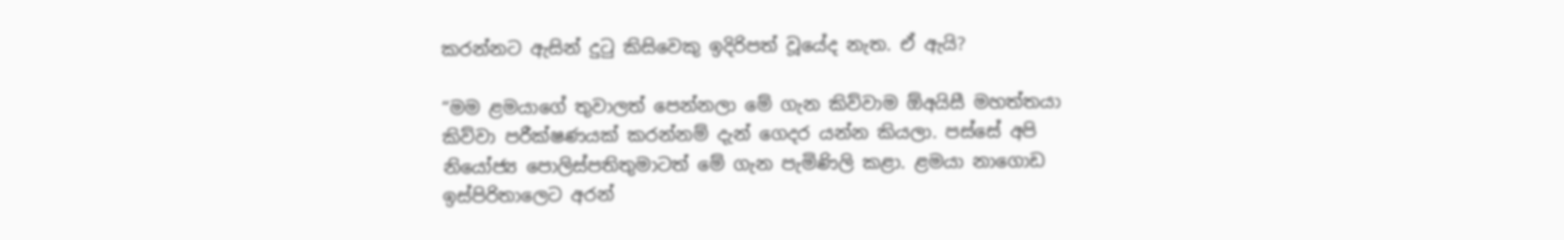කරන්නට ඇසින් දුටු කිසිවෙකු ඉදිරිපත් වූයේද නැත. ඒ ඇයි?

“මම ළමයාගේ තුවාලත් පෙන්නලා මේ ගැන කිව්වාම ඕඅයිසී මහත්තයා කිව්වා පරීක්ෂණයක් කරන්නම් දැන් ගෙදර යන්න කියලා. පස්සේ අපි නියෝජ්‍ය පොලිස්පතිතුමාටත් මේ ගැන පැමිණිලි කළා. ළමයා නාගොඩ ඉස්පිරිතාලෙට අරන්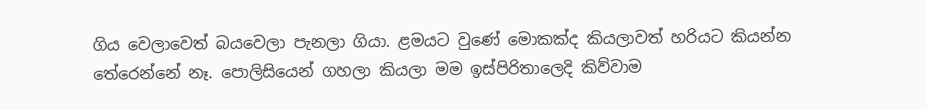ගිය වෙලාවෙත් බයවෙලා පැනලා ගියා. ළමයට වුණේ මොකක්ද කියලාවත් හරියට කියන්න තේරෙන්නේ නෑ. පොලිසියෙන් ගහලා කියලා මම ඉස්පිරිතාලෙදි කිව්වාම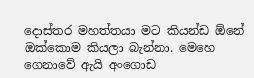දොස්තර මහත්තයා මට කියන්ඩ ඕනේ ඔක්කොම කියලා බැන්නා. මෙහෙ ගෙනාවේ ඇයි අංගොඩ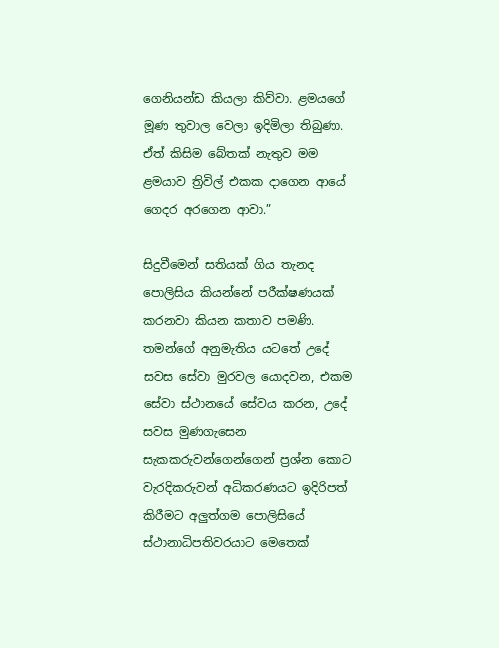ගෙනියන්ඩ කියලා කිව්වා. ළමයගේ මූණ තුවාල වෙලා ඉදිමිලා තිබුණා. ඒත් කිසිම බේතක් නැතුව මම ළමයාව ත්‍රිවිල් එකක දාගෙන ආයේ ගෙදර අරගෙන ආවා.”

සිදුවීමෙන් සතියක් ගිය තැනද පොලිසිය කියන්නේ පරීක්ෂණයක් කරනවා කියන කතාව පමණි. තමන්ගේ අනුමැතිය යටතේ උදේ සවස සේවා මුරවල යොදවන, එකම සේවා ස්ථානයේ සේවය කරන, උදේ සවස මුණගැසෙන සැකකරුවන්ගෙන්ගෙන් ප්‍රශ්න කොට වැරදිකරුවන් අධිකරණයට ඉදිරිපත් කිරීමට අලුත්ගම පොලිසියේ ස්ථානාධිපතිවරයාට මෙතෙක්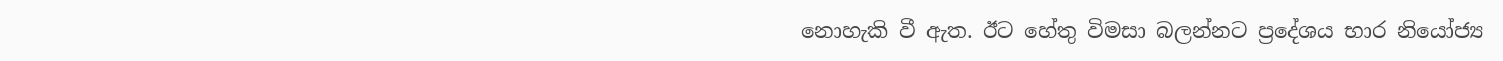නොහැකි වී ඇත. ඊට හේතු විමසා බලන්නට ප්‍රදේශය භාර නියෝජ්‍ය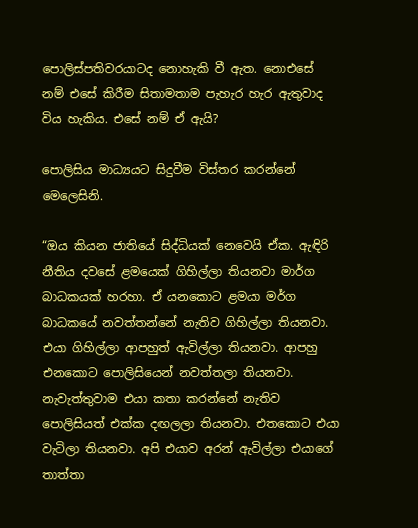පොලිස්පතිවරයාටද නොහැකි වී ඇත. නොඑසේ නම් එසේ කිරීම සිතාමතාම පැහැර හැර ඇතුවාද විය හැකිය. එසේ නම් ඒ ඇයි?

පොලිසිය මාධ්‍යයට සිදුවීම විස්තර කරන්නේ මෙලෙසිනි.

“ඔය කියන ජාතියේ සිද්ධියක් නෙවෙයි ඒක. ඇඳිරි නීතිය දවසේ ළමයෙක් ගිහිල්ලා තියනවා මාර්ග බාධකයක් හරහා. ඒ යනකොට ළමයා මර්ග බාධකයේ නවත්තන්නේ නැතිව ගිහිල්ලා තියනවා. එයා ගිහිල්ලා ආපහුත් ඇවිල්ලා තියනවා. ආපහු එනකොට පොලිසියෙන් නවත්තලා තියනවා. නැවැත්තුවාම එයා කතා කරන්නේ නැතිව පොලිසියත් එක්ක දඟලලා තියනවා. එතකොට එයා වැටිලා තියනවා. අපි එයාව අරන් ඇවිල්ලා එයාගේ තාත්තා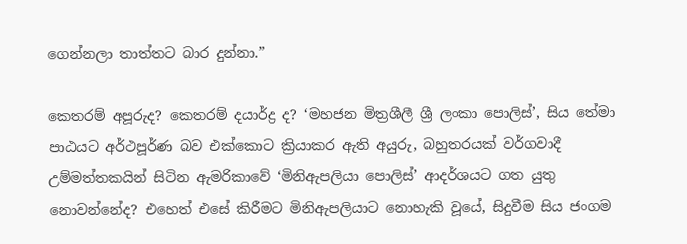ගෙන්නලා තාත්තට බාර දුන්නා.”

කෙතරම් අපූරුද? කෙතරම් දයාර්ද්‍ර ද? ‘මහජන මිත්‍රශීලී ශ්‍රී ලංකා පොලිස්’, සිය තේමා පාඨයට අර්ථපූර්ණ බව එක්කොට ක්‍රියාකර ඇති අයුරු, බහුතරයක් වර්ගවාදී උම්මත්තකයින් සිටින ඇමරිකාවේ ‘මිනිඇපලියා පොලිස්’ ආදර්ශයට ගත යුතු නොවන්නේද? එහෙත් එසේ කිරීමට මිනිඇපලියාට නොහැකි වූයේ, සිදුවීම සිය ජංගම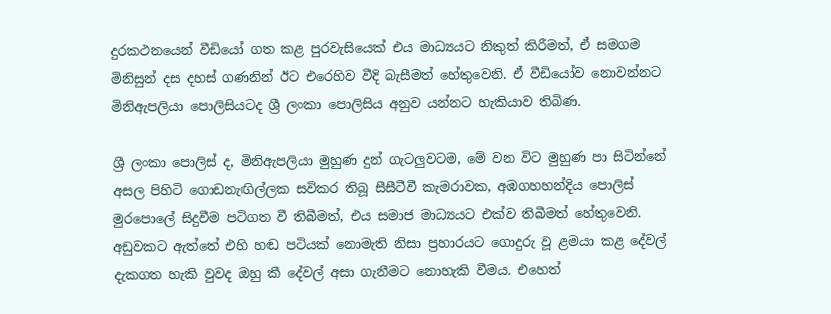දුරකථනයෙන් වීඩියෝ ගත කළ පුරවැසියෙක් එය මාධ්‍යයට නිකුත් කිරීමත්, ඒ සමගම මිනිසුන් දස දහස් ගණනින් ඊට එරෙහිව වීදි බැසීමත් හේතුවෙනි. ඒ වීඩියෝව නොවන්නට මිනිඇපලියා පොලිසියටද ශ්‍රී ලංකා පොලිසිය අනුව යන්නට හැකියාව තිබිණ.

ශ්‍රී ලංකා පොලිස් ද, මිනිඇපලියා මුහුණ දුන් ගැටලුවටම, මේ වන විට මුහුණ පා සිටින්නේ අසල පිහිටි ගොඩනැඟිල්ලක සවිකර තිබූ සීසීටීවී කැමරාවක, අඹගහහන්දිය පොලිස් මුරපොලේ සිදුවීම පටිගත වී තිබීමත්, එය සමාජ මාධ්‍යයට එක්ව තිබීමත් හේතුවෙනි. අඩුවකට ඇත්තේ එහි හඬ පටියක් නොමැති නිසා ප්‍රහාරයට ගොදුරු වූ ළමයා කළ දේවල් දැකගත හැකි වුවද ඔහු කී දේවල් අසා ගැනීමට නොහැකි වීමය. එහෙත්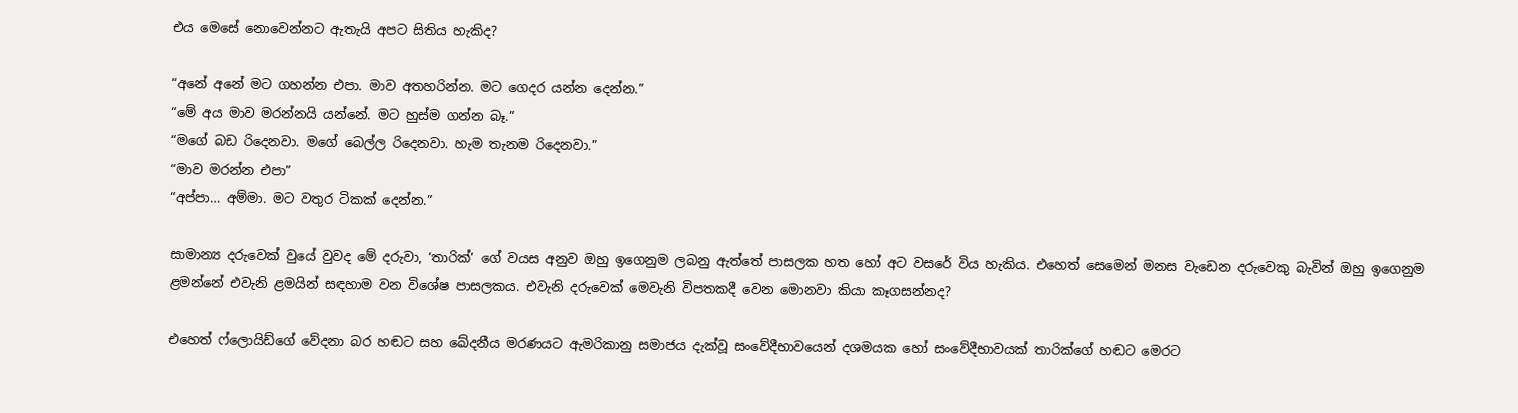එය මෙසේ නොවෙන්නට ඇතැයි අපට සිතිය හැකිද?

“අනේ අනේ මට ගහන්න එපා. මාව අතහරින්න. මට ගෙදර යන්න දෙන්න.”
“මේ අය මාව මරන්නයි යන්නේ. මට හුස්ම ගන්න බෑ.”
“මගේ බඩ රිදෙනවා. මගේ බෙල්ල රිදෙනවා. හැම තැනම රිදෙනවා.”
“මාව මරන්න එපා”
“අප්පා… අම්මා. මට වතුර ටිකක් දෙන්න.”

සාමාන්‍ය දරුවෙක් වුයේ වුවද මේ දරුවා, ‘තාරික්’ ගේ වයස අනුව ඔහු ඉගෙනුම ලබනු ඇත්තේ පාසලක හත හෝ අට වසරේ විය හැකිය. එහෙත් සෙමෙන් මනස වැඩෙන දරුවෙකු බැවින් ඔහු ඉගෙනුම ළමන්නේ එවැනි ළමයින් සඳහාම වන විශේෂ පාසලකය. එවැනි දරුවෙක් මෙවැනි විපතකදී වෙන මොනවා කියා කෑගසන්නද?

එහෙත් ෆ්ලොයිඩ්ගේ වේදනා බර හඬට සහ ඛේදනීය මරණයට ඇමරිකානු සමාජය දැක්වූ සංවේදීභාවයෙන් දශමයක හෝ සංවේදීභාවයක් තාරික්ගේ හඬට මෙරට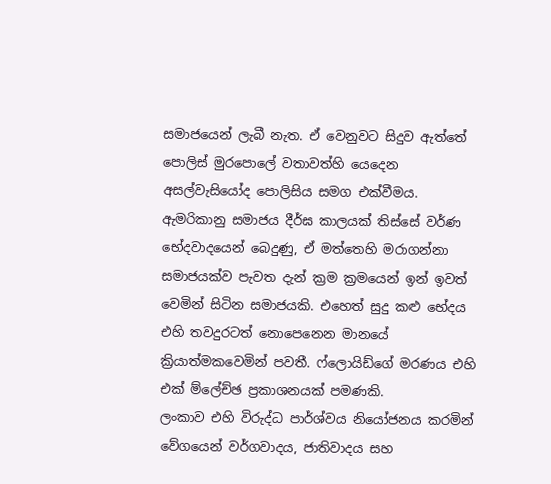සමාජයෙන් ලැබී නැත. ඒ වෙනුවට සිදුව ඇත්තේ පොලිස් මුරපොලේ වතාවත්හි යෙදෙන අසල්වැසියෝද පොලිසිය සමග එක්වීමය. ඇමරිකානු සමාජය දීර්ඝ කාලයක් තිස්සේ වර්ණ භේදවාදයෙන් බෙදුණු, ඒ මත්තෙහි මරාගන්නා සමාජයක්ව පැවත දැන් ක්‍රම ක්‍රමයෙන් ඉන් ඉවත් වෙමින් සිටින සමාජයකි. එහෙත් සුදු කළු භේදය එහි තවදුරටත් නොපෙනෙන මානයේ ක්‍රියාත්මකවෙමින් පවතී. ෆ්ලොයිඩ්ගේ මරණය එහි එක් ම්ලේච්ඡ ප්‍රකාශනයක් පමණකි.
ලංකාව එහි විරුද්ධ පාර්ශ්වය නියෝජනය කරමින් වේගයෙන් වර්ගවාදය, ජාතිවාදය සහ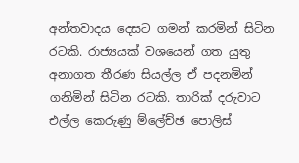අන්තවාදය දෙසට ගමන් කරමින් සිටින රටකි. රාජ්‍යයක් වශයෙන් ගත යුතු අනාගත තීරණ සියල්ල ඒ පදනමින් ගනිමින් සිටින රටකි. තාරික් දරුවාට එල්ල කෙරුණු ම්ලේච්ඡ පොලිස්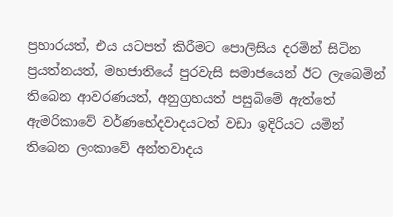ප්‍රහාරයත්, එය යටපත් කිරීමට පොලිසිය දරමින් සිටින ප්‍රයත්නයත්, මහජාතියේ පුරවැසි සමාජයෙන් ඊට ලැබෙමින් තිබෙන ආවරණයත්, අනුග්‍රහයත් පසුබිමේ ඇත්තේ ඇමරිකාවේ වර්ණභේදවාදයටත් වඩා ඉදිරියට යමින් තිබෙන ලංකාවේ අන්තවාදය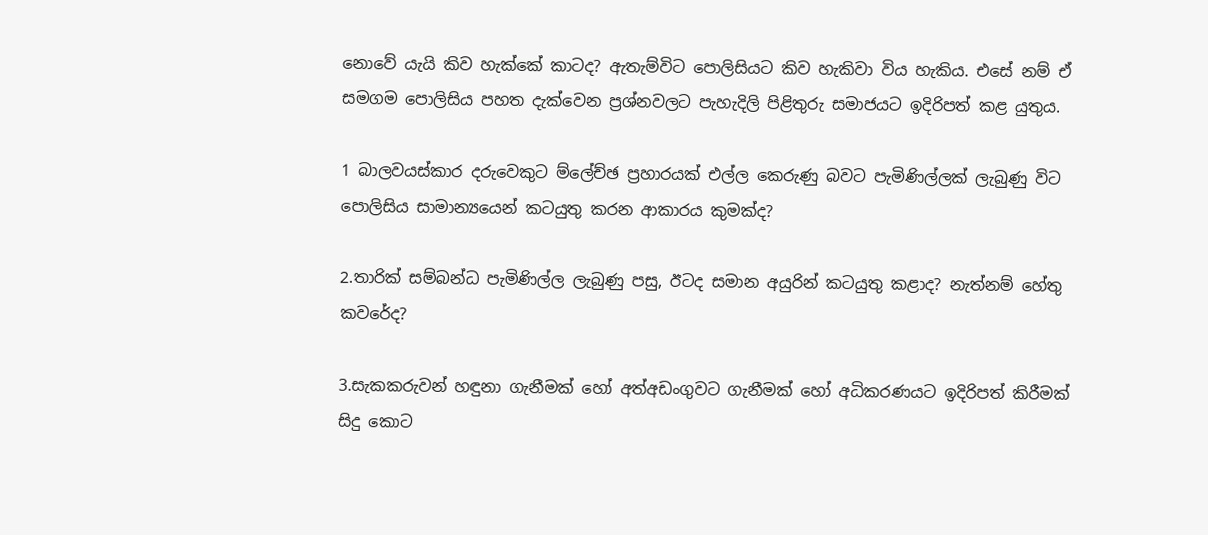නොවේ යැයි කිව හැක්කේ කාටද? ඇතැම්විට පොලිසියට කිව හැකිවා විය හැකිය. එසේ නම් ඒ සමගම පොලිසිය පහත දැක්වෙන ප්‍රශ්නවලට පැහැදිලි පිළිතුරු සමාජයට ඉදිරිපත් කළ යුතුය.

1 බාලවයස්කාර දරුවෙකුට ම්ලේච්ඡ ප්‍රහාරයක් එල්ල කෙරුණු බවට පැමිණිල්ලක් ලැබුණු විට පොලිසිය සාමාන්‍යයෙන් කටයුතු කරන ආකාරය කුමක්ද?

2.තාරික් සම්බන්ධ පැමිණිල්ල ලැබුණු පසු, ඊටද සමාන අයුරින් කටයුතු කළාද? නැත්නම් හේතු කවරේද?

3.සැකකරුවන් හඳුනා ගැනීමක් හෝ අත්අඩංගුවට ගැනීමක් හෝ අධිකරණයට ඉදිරිපත් කිරීමක් සිදු කොට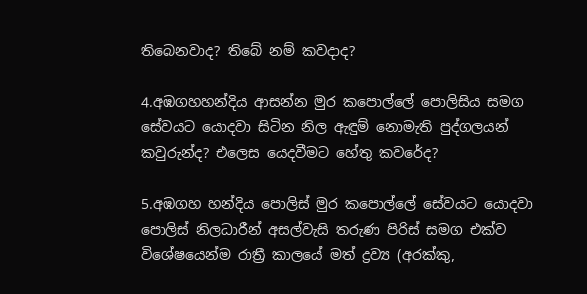තිබෙනවාද? තිබේ නම් කවදාද?

4.අඹගහහන්දිය ආසන්න මුර කපොල්ලේ පොලිසිය සමග සේවයට යොදවා සිටින නිල ඇඳුම් නොමැති පුද්ගලයන් කවුරුන්ද? එලෙස යෙදවීමට හේතු කවරේද?

5.අඹගහ හන්දිය පොලිස් මුර කපොල්ලේ සේවයට යොදවා පොලිස් නිලධාරීන් අසල්වැසි තරුණ පිරිස් සමග එක්ව විශේෂයෙන්ම රාත්‍රී කාලයේ මත් ද්‍රව්‍ය (අරක්කු,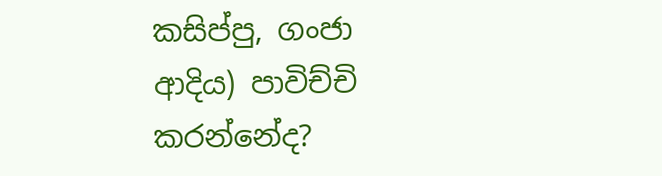කසිප්පු, ගංජා ආදිය) පාවිච්චි කරන්නේද?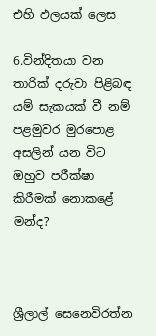එහි ඵලයක් ලෙස

6.වින්දිතයා වන තාරික් දරුවා පිළිබඳ යම් සැකයක් වී නම් පළමුවර මුරපොළ අසලින් යන විට ඔහුව පරීක්ෂා කිරීමක් නොකළේ මන්ද?



ශ්‍රීලාල් සෙනෙවිරත්න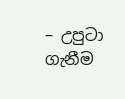– උපුටා ගැනීම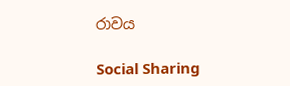රාවය

Social Sharing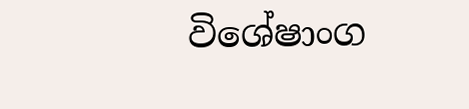විශේෂාංග